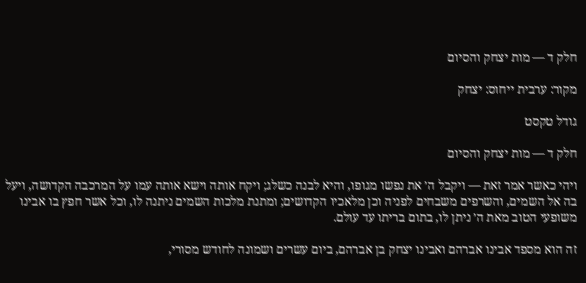חלק ד — מות יצחק והסיום

מקור: ערבית ייחוס: יצחק

גודל טקסט

חלק ד — מות יצחק והסיום

ויהי כאשר אמר זאת — ויקבל ה׳ את נפשו מגופו, והיא לבנה כשלג; ויקח אותה וישא אותה עמו על המרכבה הקדושה, ויעל בה אל השמים, והשרפים משבחים לפניה וכן מלאכיו הקדושים; ומתנת מלכות השמים ניתנה לו, וכל אשר חפץ בו אבינו משופעי הטוב מאת ה׳ ניתן לו, בתום בריתו עד עולם.

זה הוא מספד אבינו אברהם ואבינו יצחק בן אברהם, ביום עשרים ושמונה לחודש מסורי,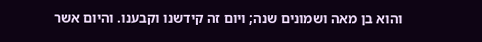והוא בן מאה ושמונים שנה; ויום זה קידשנו וקבענו. והיום אשר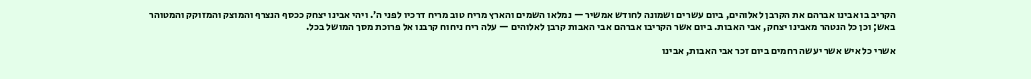הקריב בו אבינו אברהם את הקרבן לאלוהים, ביום עשרים ושמונה לחודש אמשיר — נמלאו השמים והארץ מריח טוב מריח דרכיו לפני ה׳. ויהי אבינו יצחק ככסף הנצרף והמוצק והמזוקק והמטוהר באש; וכן כל הנטהר מאבינו יצחק, אבי האבות. ביום אשר הקריבו אברהם אבי האבות קרבן לאלוהים — עלה ריח ניחוח קרבנו אל פרוכת מסך המושל בכל.

אשרי כל איש אשר יעשה רחמים ביום זכר אבי האבות, אבינו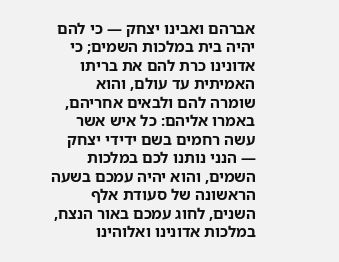אברהם ואבינו יצחק — כי להם יהיה בית במלכות השמים; כי אדונינו כרת להם את בריתו האמיתית עד עולם, והוא שומרה להם ולבאים אחריהם, באמרו אליהם: כל איש אשר עשה רחמים בשם ידידי יצחק — הנני נותנו לכם במלכות השמים, והוא יהיה עמכם בשעה הראשונה של סעודת אלף השנים, לחוג עמכם באור הנצח, במלכות אדונינו ואלוהינו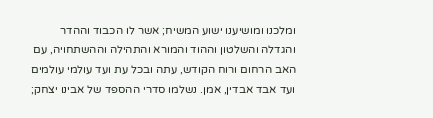ומלכנו ומושיענו ישוע המשיח; אשר לו הכבוד וההדר והגדלה והשלטון וההוד והמורא והתהילה וההשתחויה, עם האב הרחום ורוח הקודש, עתה ובכל עת ועד עולמי עולמים ועד אבד אבדין, אמן. נשלמו סדרי ההספד של אבינו יצחק;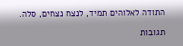התודה לאלוהים תמיד, לנצח נצחים, סלה.

תגובות